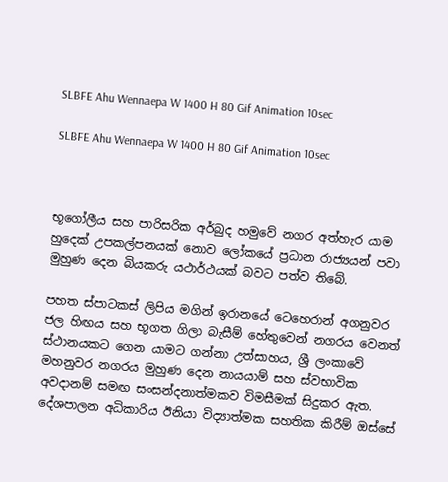SLBFE Ahu Wennaepa W 1400 H 80 Gif Animation 10sec

SLBFE Ahu Wennaepa W 1400 H 80 Gif Animation 10sec



භූගෝලීය සහ පාරිසරික අර්බුද හමුවේ නගර අත්හැර යාම හුදෙක් උපකල්පනයක් නොව ලෝකයේ ප්‍රධාන රාජ්‍යයන් පවා මුහුණ දෙන බියකරු යථාර්ථයක් බවට පත්ව තිබේ.

පහත ස්පාටකස් ලිපිය මගින් ඉරානයේ ටෙහෙරාන් අගනුවර ජල හිඟය සහ භූගත ගිලා බැසීම් හේතුවෙන් නගරය වෙනත් ස්ථානයකට ගෙන යාමට ගන්නා උත්සාහය, ශ්‍රී ලංකාවේ මහනුවර නගරය මුහුණ දෙන නායයාම් සහ ස්වභාවික අවදානම් සමඟ සංසන්දනාත්මකව විමසීමක් සිදුකර ඇත. දේශපාලන අධිකාරිය ඊනියා විද්‍යාත්මක සහතික කිරීම් ඔස්සේ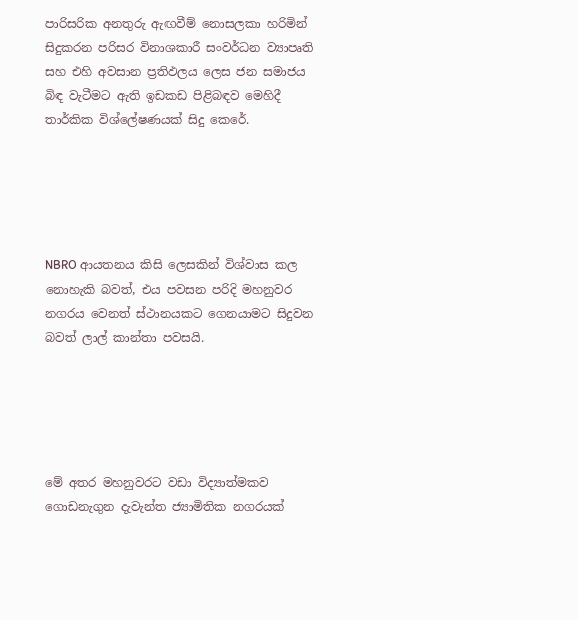පාරිසරික අනතුරු ඇඟවීම් නොසලකා හරිමින් සිදුකරන පරිසර විනාශකාරී සංවර්ධන ව්‍යාපෘති සහ එහි අවසාන ප්‍රතිඵලය ලෙස ජන සමාජය බිඳ වැටීමට ඇති ඉඩකඩ පිළිබඳව මෙහිදී තාර්කික විශ්ලේෂණයක් සිදු කෙරේ.





NBRO ආයතනය කිසි ලෙසකින් විශ්වාස කල නොහැකි බවත්, එය පවසන පරිදි මහනුවර නගරය වෙනත් ස්ථානයකට ගෙනයාමට සිදුවන බවත් ලාල් කාන්තා පවසයි.





මේ අතර මහනුවරට වඩා විද්‍යාත්මකව ගොඩනැගුන දැවැන්ත ජ්‍යාමිතික නගරයක්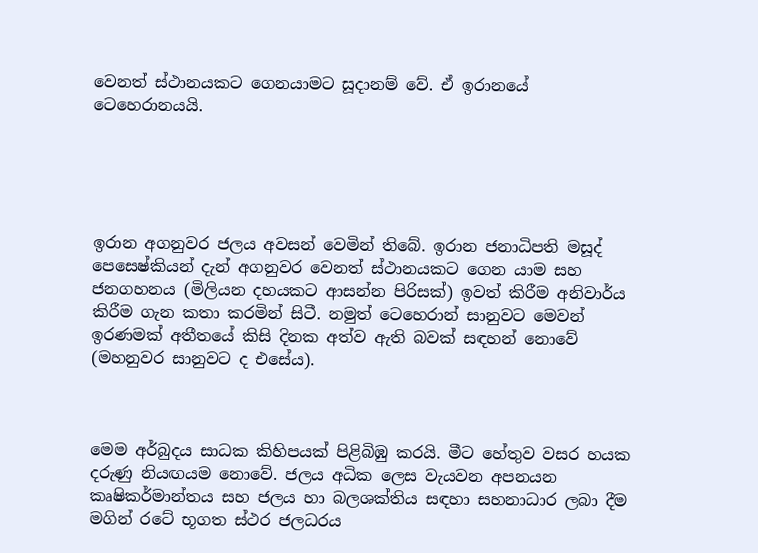වෙනත් ස්ථානයකට ගෙනයාමට සූදානම් වේ. ඒ ඉරානයේ ටෙහෙරානයයි.





ඉරාන අගනුවර ජලය අවසන් වෙමින් තිබේ. ඉරාන ජනාධිපති මසූද් පෙසෙෂ්කියන් දැන් අගනුවර වෙනත් ස්ථානයකට ගෙන යාම සහ ජනගහනය (මිලියන දහයකට ආසන්න පිරිසක්) ඉවත් කිරීම අනිවාර්ය කිරීම ගැන කතා කරමින් සිටී. නමුත් ටෙහෙරාන් සානුවට මෙවන් ඉරණමක් අතීතයේ කිසි දිනක අත්ව ඇති බවක් සඳහන් නොවේ (මහනුවර සානුවට ද එසේය).



මෙම අර්බුදය සාධක කිහිපයක් පිළිබිඹු කරයි. මීට හේතුව වසර හයක දරුණු නියඟයම නොවේ. ජලය අධික ලෙස වැයවන අපනයන කෘෂිකර්මාන්තය සහ ජලය හා බලශක්තිය සඳහා සහනාධාර ලබා දීම මගින් රටේ භූගත ස්ථර ජලධරය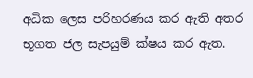අධික ලෙස පරිහරණය කර ඇති අතර භූගත ජල සැපයුම් ක්ෂය කර ඇත.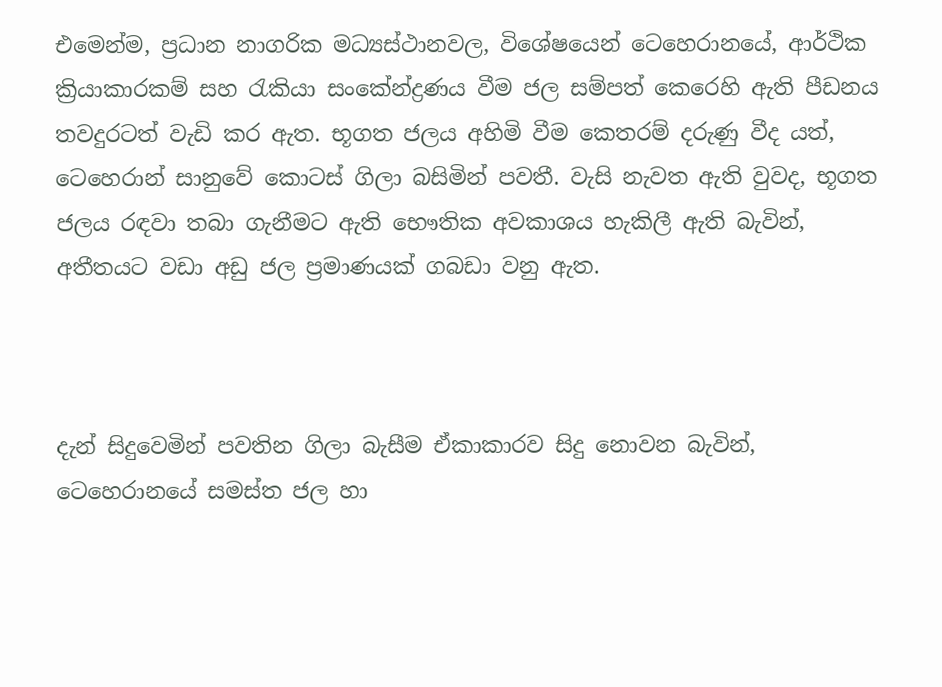එමෙන්ම, ප්‍රධාන නාගරික මධ්‍යස්ථානවල, විශේෂයෙන් ටෙහෙරානයේ, ආර්ථික ක්‍රියාකාරකම් සහ රැකියා සංකේන්ද්‍රණය වීම ජල සම්පත් කෙරෙහි ඇති පීඩනය තවදුරටත් වැඩි කර ඇත. භූගත ජලය අහිමි වීම කෙතරම් දරුණු වීද යත්, ටෙහෙරාන් සානුවේ කොටස් ගිලා බසිමින් පවතී. වැසි නැවත ඇති වුවද, භූගත ජලය රඳවා තබා ගැනීමට ඇති භෞතික අවකාශය හැකිලී ඇති බැවින්, අතීතයට වඩා අඩු ජල ප්‍රමාණයක් ගබඩා වනු ඇත.



දැන් සිදුවෙමින් පවතින ගිලා බැසීම ඒකාකාරව සිදු නොවන බැවින්, ටෙහෙරානයේ සමස්ත ජල හා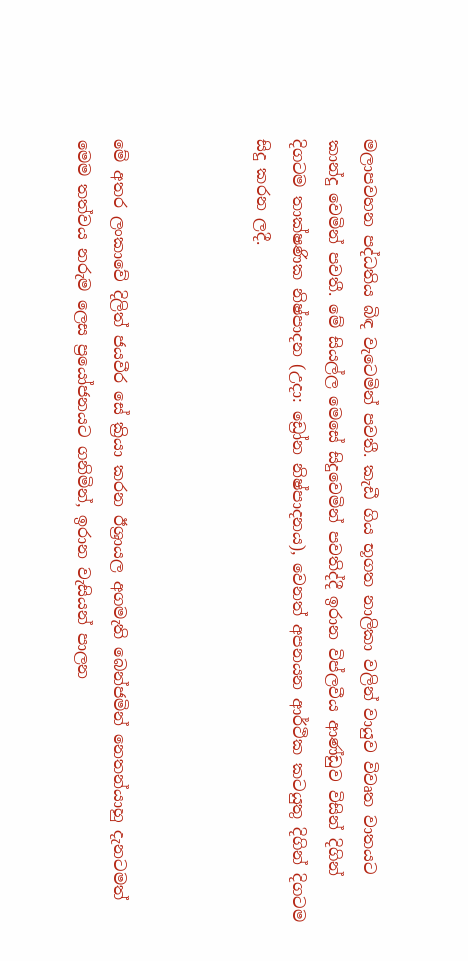මලාපවහන පද්ධතිය බිඳ වැටෙමින් පවතී. කැඩී ගිය භූගත නාලිකා වලින් වායුව විවෘත වාතයට කාන්දු වෙමින් පවතී. මේ සියල්ල මෙසේ සිදුවෙමින් පවතිද්දී ඉරාන විප්ලවීය ආණ්ඩුව විසින් දිගින් දිගටම තාක්ෂණික නිෂ්පාදන (උදා: ඩ්‍රෝන නිෂ්පාදනය), වෙනත් අපනයන ආර්ථික කටයුතු දිගින් දිගටම සිදු කරන ලදී.



මේ අතර ලංකාවේ දිලිත් ජයවීර සේ ක්‍රියා කරන ඊශ්‍රායල අගමැති බෙන්ජමින් නෙතන්යාහු දැනටමත් මෙම තත්වය නරුම ලෙස ප්‍රයෝජනයට ගනිමින්, ඉරාන වැසියන් පාලන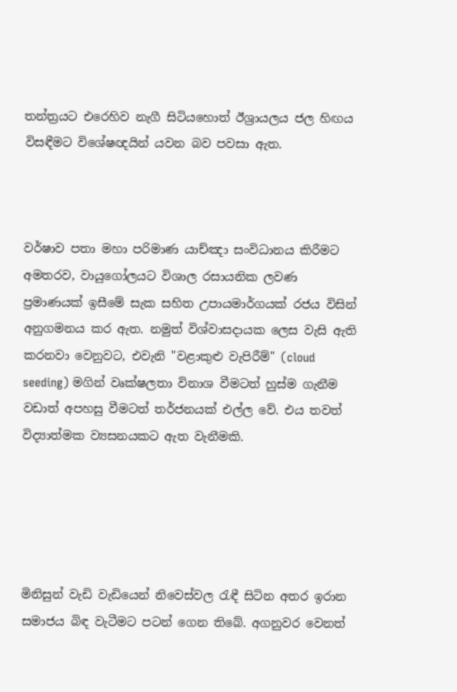තන්ත්‍රයට එරෙහිව නැගී සිටියහොත් ඊශ්‍රායලය ජල හිඟය විසඳීමට විශේෂඥයින් යවන බව පවසා ඇත.



වර්ෂාව පතා මහා පරිමාණ යාච්ඤා සංවිධානය කිරීමට අමතරව, වායුගෝලයට විශාල රසායනික ලවණ ප්‍රමාණයක් ඉසීමේ සැක සහිත උපායමාර්ගයක් රජය විසින් අනුගමනය කර ඇත. නමුත් විශ්වාසදායක ලෙස වැසි ඇති කරනවා වෙනුවට, එවැනි "වළාකුළු වැපිරීම්" (cloud seeding) මගින් වෘක්ෂලතා විනාශ වීමටත් හුස්ම ගැනීම වඩාත් අපහසු වීමටත් තර්ජනයක් එල්ල වේ. එය තවත් විද්‍යාත්මක ව්‍යසනයකට ඇත වැනීමකි.





මිනිසුන් වැඩි වැඩියෙන් නිවෙස්වල රැඳී සිටින අතර ඉරාන සමාජය බිඳ වැටීමට පටන් ගෙන තිබේ. අගනුවර වෙනත්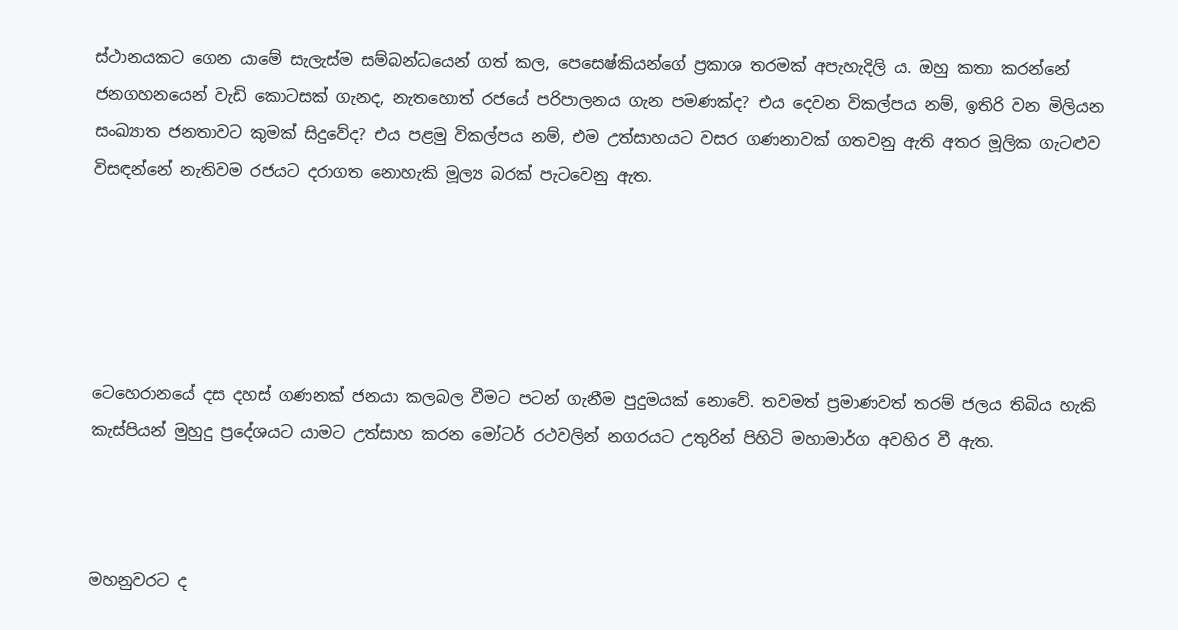ස්ථානයකට ගෙන යාමේ සැලැස්ම සම්බන්ධයෙන් ගත් කල, පෙසෙෂ්කියන්ගේ ප්‍රකාශ තරමක් අපැහැදිලි ය. ඔහු කතා කරන්නේ ජනගහනයෙන් වැඩි කොටසක් ගැනද, නැතහොත් රජයේ පරිපාලනය ගැන පමණක්ද? එය දෙවන විකල්පය නම්, ඉතිරි වන මිලියන සංඛ්‍යාත ජනතාවට කුමක් සිදුවේද? එය පළමු විකල්පය නම්, එම උත්සාහයට වසර ගණනාවක් ගතවනු ඇති අතර මූලික ගැටළුව විසඳන්නේ නැතිවම රජයට දරාගත නොහැකි මූල්‍ය බරක් පැටවෙනු ඇත.





ටෙහෙරානයේ දස දහස් ගණනක් ජනයා කලබල වීමට පටන් ගැනීම පුදුමයක් නොවේ. තවමත් ප්‍රමාණවත් තරම් ජලය තිබිය හැකි කැස්පියන් මුහුදු ප්‍රදේශයට යාමට උත්සාහ කරන මෝටර් රථවලින් නගරයට උතුරින් පිහිටි මහාමාර්ග අවහිර වී ඇත.



මහනුවරට ද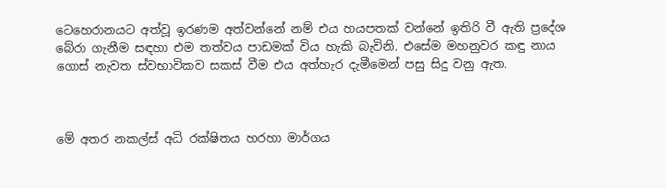ටෙහෙරානයට අත්වූ ඉරණම අත්වන්නේ නම් එය හයපතක් වන්නේ ඉතිරි වී ඇති ප්‍රදේශ බේරා ගැනීම සඳහා එම තත්වය පාඩමක් විය හැකි බැවිනි. එසේම මහනුවර කඳු නාය ගොස් නැවත ස්වභාවිකව සකස් වීම එය අත්හැර දැමීමෙන් පසු සිදු වනු ඇත.



මේ අතර නකල්ස් අධි රක්ෂිතය හරහා මාර්ගය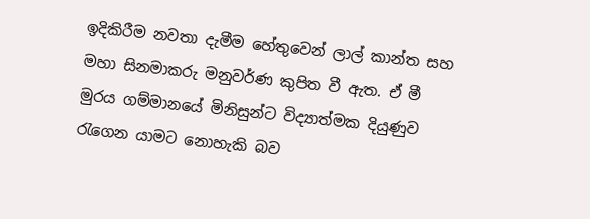ඉදිකිරීම නවතා දැමීම හේතුවෙන් ලාල් කාන්ත සහ මහා සිනමාකරු මනුවර්ණ කුපිත වී ඇත. ඒ මී මුරය ගම්මානයේ මිනිසුන්ට විද්‍යාත්මක දියුණුව රැගෙන යාමට නොහැකි බව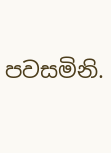පවසමිනි.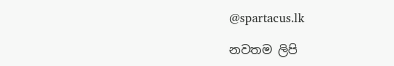@spartacus.lk

නවතම ලිපි